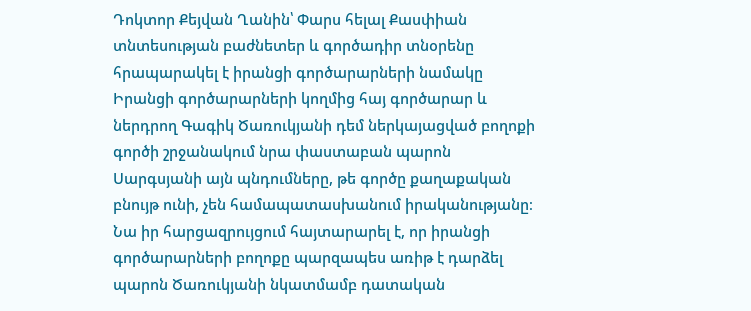Դոկտոր Քեյվան Ղանին՝ Փարս հելալ Քասփիան տնտեսության բաժնետեր և գործադիր տնօրենը հրապարակել է իրանցի գործարարների նամակը
Իրանցի գործարարների կողմից հայ գործարար և ներդրող Գագիկ Ծառուկյանի դեմ ներկայացված բողոքի գործի շրջանակում նրա փաստաբան պարոն Սարգսյանի այն պնդումները, թե գործը քաղաքական բնույթ ունի, չեն համապատասխանում իրականությանը։ Նա իր հարցազրույցում հայտարարել է, որ իրանցի գործարարների բողոքը պարզապես առիթ է դարձել պարոն Ծառուկյանի նկատմամբ դատական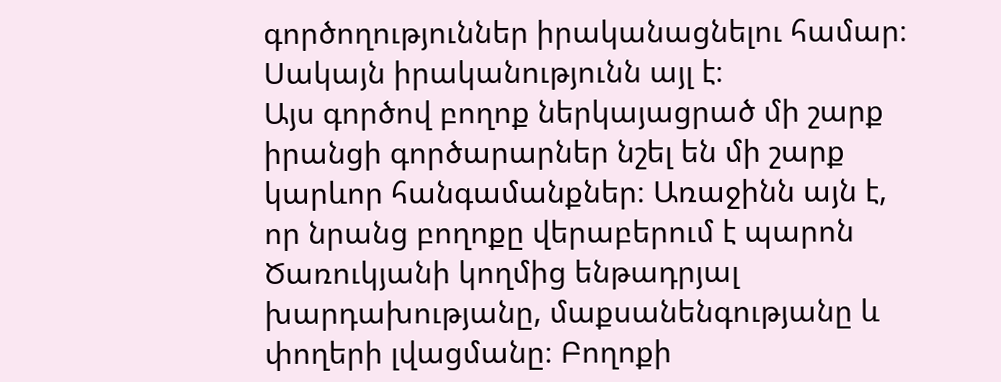գործողություններ իրականացնելու համար։ Սակայն իրականությունն այլ է։
Այս գործով բողոք ներկայացրած մի շարք իրանցի գործարարներ նշել են մի շարք կարևոր հանգամանքներ։ Առաջինն այն է, որ նրանց բողոքը վերաբերում է պարոն Ծառուկյանի կողմից ենթադրյալ խարդախությանը, մաքսանենգությանը և փողերի լվացմանը։ Բողոքի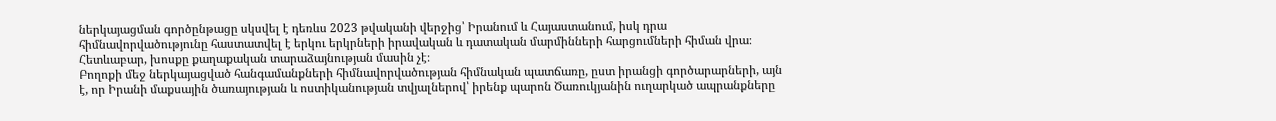ներկայացման գործընթացը սկսվել է դեռևս 2023 թվականի վերջից՝ Իրանում և Հայաստանում, իսկ դրա հիմնավորվածությունը հաստատվել է երկու երկրների իրավական և դատական մարմինների հարցումների հիման վրա։ Հետևաբար, խոսքը քաղաքական տարաձայնության մասին չէ։
Բողոքի մեջ ներկայացված հանգամանքների հիմնավորվածության հիմնական պատճառը, ըստ իրանցի գործարարների, այն է, որ Իրանի մաքսային ծառայության և ոստիկանության տվյալներով՝ իրենք պարոն Ծառուկյանին ուղարկած ապրանքները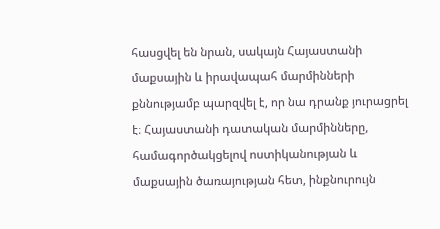հասցվել են նրան, սակայն Հայաստանի մաքսային և իրավապահ մարմինների քննությամբ պարզվել է, որ նա դրանք յուրացրել է։ Հայաստանի դատական մարմինները, համագործակցելով ոստիկանության և մաքսային ծառայության հետ, ինքնուրույն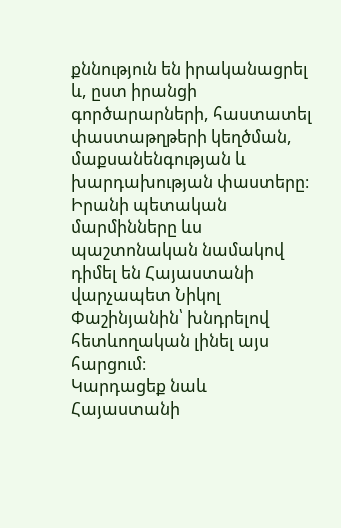քննություն են իրականացրել և, ըստ իրանցի գործարարների, հաստատել փաստաթղթերի կեղծման, մաքսանենգության և խարդախության փաստերը։ Իրանի պետական մարմինները ևս պաշտոնական նամակով դիմել են Հայաստանի վարչապետ Նիկոլ Փաշինյանին՝ խնդրելով հետևողական լինել այս հարցում։
Կարդացեք նաև
Հայաստանի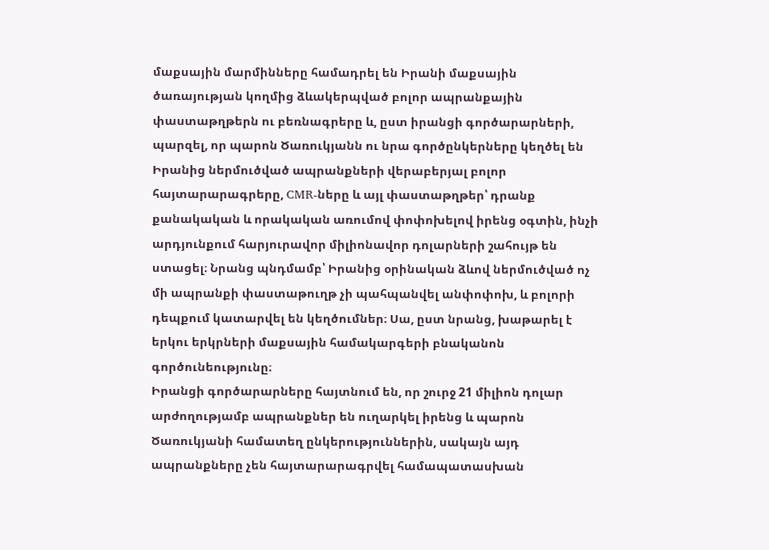մաքսային մարմինները համադրել են Իրանի մաքսային ծառայության կողմից ձևակերպված բոլոր ապրանքային փաստաթղթերն ու բեռնագրերը և, ըստ իրանցի գործարարների, պարզել, որ պարոն Ծառուկյանն ու նրա գործընկերները կեղծել են Իրանից ներմուծված ապրանքների վերաբերյալ բոլոր հայտարարագրերը, CMR-ները և այլ փաստաթղթեր՝ դրանք քանակական և որակական առումով փոփոխելով իրենց օգտին, ինչի արդյունքում հարյուրավոր միլիոնավոր դոլարների շահույթ են ստացել։ Նրանց պնդմամբ՝ Իրանից օրինական ձևով ներմուծված ոչ մի ապրանքի փաստաթուղթ չի պահպանվել անփոփոխ, և բոլորի դեպքում կատարվել են կեղծումներ։ Սա, ըստ նրանց, խաթարել է երկու երկրների մաքսային համակարգերի բնականոն գործունեությունը։
Իրանցի գործարարները հայտնում են, որ շուրջ 21 միլիոն դոլար արժողությամբ ապրանքներ են ուղարկել իրենց և պարոն Ծառուկյանի համատեղ ընկերություններին, սակայն այդ ապրանքները չեն հայտարարագրվել համապատասխան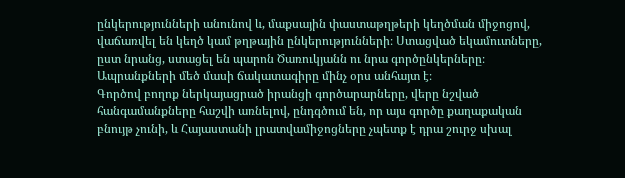ընկերությունների անունով և, մաքսային փաստաթղթերի կեղծման միջոցով, վաճառվել են կեղծ կամ թղթային ընկերությունների։ Ստացված եկամուտները, ըստ նրանց, ստացել են պարոն Ծառուկյանն ու նրա գործընկերները։ Ապրանքների մեծ մասի ճակատագիրը մինչ օրս անհայտ է։
Գործով բողոք ներկայացրած իրանցի գործարարները, վերը նշված հանգամանքները հաշվի առնելով, ընդգծում են, որ այս գործը քաղաքական բնույթ չունի, և Հայաստանի լրատվամիջոցները չպետք է դրա շուրջ սխալ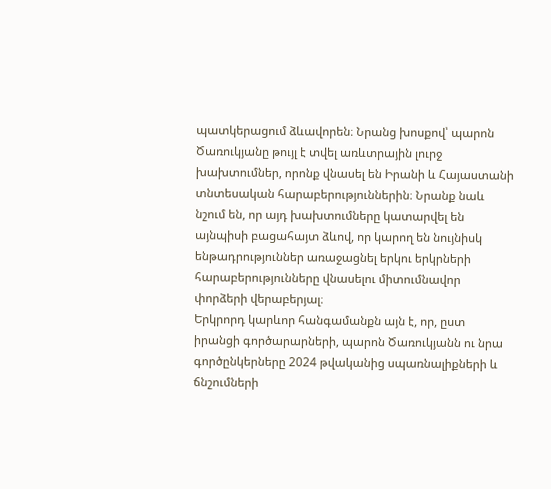պատկերացում ձևավորեն։ Նրանց խոսքով՝ պարոն Ծառուկյանը թույլ է տվել առևտրային լուրջ խախտումներ, որոնք վնասել են Իրանի և Հայաստանի տնտեսական հարաբերություններին։ Նրանք նաև նշում են, որ այդ խախտումները կատարվել են այնպիսի բացահայտ ձևով, որ կարող են նույնիսկ ենթադրություններ առաջացնել երկու երկրների հարաբերությունները վնասելու միտումնավոր փորձերի վերաբերյալ։
Երկրորդ կարևոր հանգամանքն այն է, որ, ըստ իրանցի գործարարների, պարոն Ծառուկյանն ու նրա գործընկերները 2024 թվականից սպառնալիքների և ճնշումների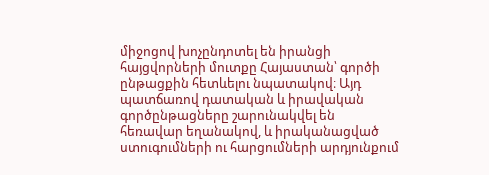միջոցով խոչընդոտել են իրանցի հայցվորների մուտքը Հայաստան՝ գործի ընթացքին հետևելու նպատակով։ Այդ պատճառով դատական և իրավական գործընթացները շարունակվել են հեռավար եղանակով, և իրականացված ստուգումների ու հարցումների արդյունքում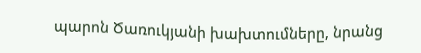պարոն Ծառուկյանի խախտումները, նրանց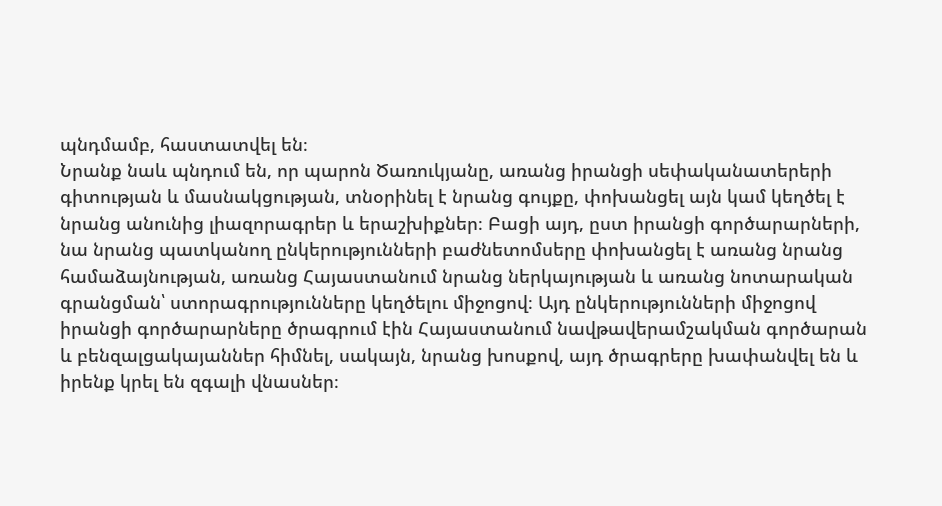պնդմամբ, հաստատվել են։
Նրանք նաև պնդում են, որ պարոն Ծառուկյանը, առանց իրանցի սեփականատերերի գիտության և մասնակցության, տնօրինել է նրանց գույքը, փոխանցել այն կամ կեղծել է նրանց անունից լիազորագրեր և երաշխիքներ։ Բացի այդ, ըստ իրանցի գործարարների, նա նրանց պատկանող ընկերությունների բաժնետոմսերը փոխանցել է առանց նրանց համաձայնության, առանց Հայաստանում նրանց ներկայության և առանց նոտարական գրանցման՝ ստորագրությունները կեղծելու միջոցով։ Այդ ընկերությունների միջոցով իրանցի գործարարները ծրագրում էին Հայաստանում նավթավերամշակման գործարան և բենզալցակայաններ հիմնել, սակայն, նրանց խոսքով, այդ ծրագրերը խափանվել են և իրենք կրել են զգալի վնասներ։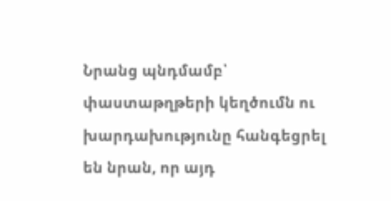Նրանց պնդմամբ՝ փաստաթղթերի կեղծումն ու խարդախությունը հանգեցրել են նրան, որ այդ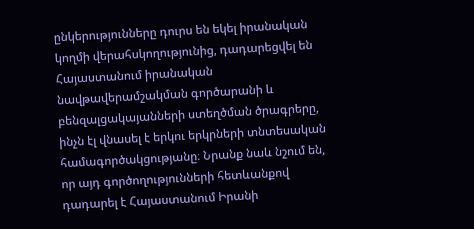ընկերությունները դուրս են եկել իրանական կողմի վերահսկողությունից, դադարեցվել են Հայաստանում իրանական նավթավերամշակման գործարանի և բենզալցակայանների ստեղծման ծրագրերը, ինչն էլ վնասել է երկու երկրների տնտեսական համագործակցությանը։ Նրանք նաև նշում են, որ այդ գործողությունների հետևանքով դադարել է Հայաստանում Իրանի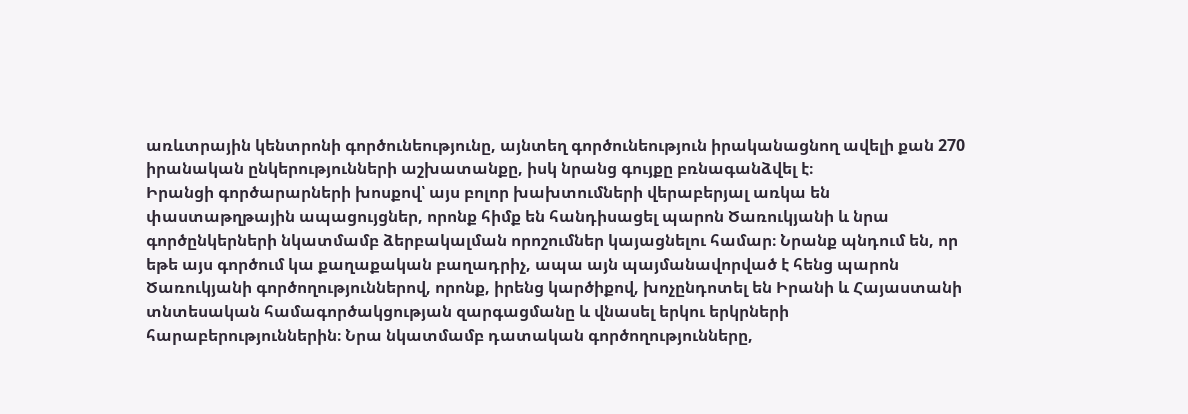առևտրային կենտրոնի գործունեությունը, այնտեղ գործունեություն իրականացնող ավելի քան 270 իրանական ընկերությունների աշխատանքը, իսկ նրանց գույքը բռնագանձվել է։
Իրանցի գործարարների խոսքով՝ այս բոլոր խախտումների վերաբերյալ առկա են փաստաթղթային ապացույցներ, որոնք հիմք են հանդիսացել պարոն Ծառուկյանի և նրա գործընկերների նկատմամբ ձերբակալման որոշումներ կայացնելու համար։ Նրանք պնդում են, որ եթե այս գործում կա քաղաքական բաղադրիչ, ապա այն պայմանավորված է հենց պարոն Ծառուկյանի գործողություններով, որոնք, իրենց կարծիքով, խոչընդոտել են Իրանի և Հայաստանի տնտեսական համագործակցության զարգացմանը և վնասել երկու երկրների հարաբերություններին։ Նրա նկատմամբ դատական գործողությունները,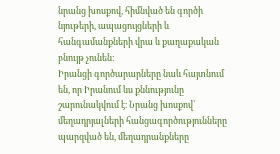նրանց խոսքով, հիմնված են գործի նյութերի, ապացույցների և հանգամանքների վրա և քաղաքական բնույթ չունեն։
Իրանցի գործարարները նաև հայտնում են, որ Իրանում ևս քննությունը շարունակվում է։ Նրանց խոսքով՝ մեղադրյալների հանցագործությունները պարզված են, մեղադրանքները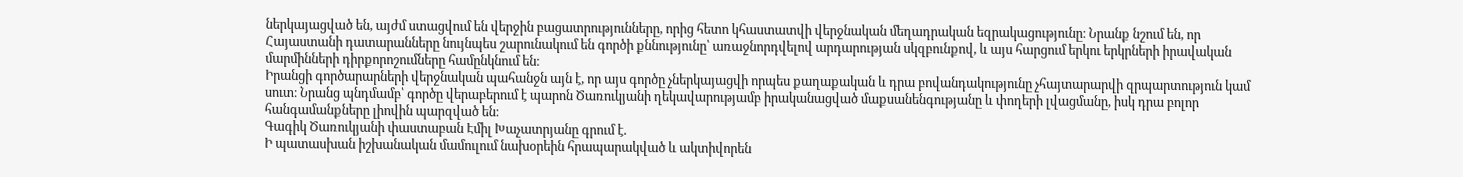ներկայացված են, այժմ ստացվում են վերջին բացատրությունները, որից հետո կհաստատվի վերջնական մեղադրական եզրակացությունը։ Նրանք նշում են, որ Հայաստանի դատարանները նույնպես շարունակում են գործի քննությունը՝ առաջնորդվելով արդարության սկզբունքով, և այս հարցում երկու երկրների իրավական մարմինների դիրքորոշումները համընկնում են։
Իրանցի գործարարների վերջնական պահանջն այն է, որ այս գործը չներկայացվի որպես քաղաքական և դրա բովանդակությունը չհայտարարվի զրպարտություն կամ սուտ։ Նրանց պնդմամբ՝ գործը վերաբերում է պարոն Ծառուկյանի ղեկավարությամբ իրականացված մաքսանենգությանը և փողերի լվացմանը, իսկ դրա բոլոր հանգամանքները լիովին պարզված են։
Գագիկ Ծառուկյանի փաստաբան Էմիլ Խաչատրյանը գրում է.
Ի պատասխան իշխանական մամուլում նախօրեին հրապարակված և ակտիվորեն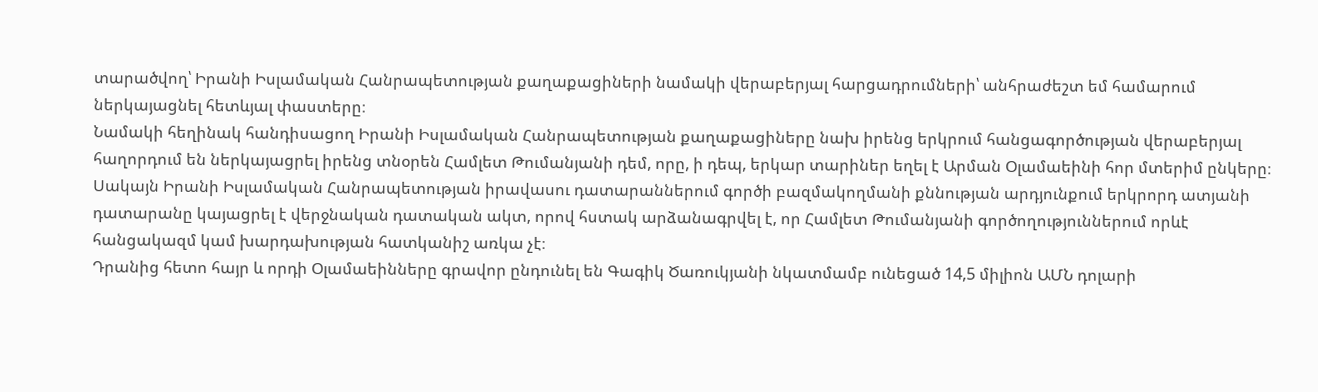տարածվող՝ Իրանի Իսլամական Հանրապետության քաղաքացիների նամակի վերաբերյալ հարցադրումների՝ անհրաժեշտ եմ համարում ներկայացնել հետևյալ փաստերը։
Նամակի հեղինակ հանդիսացող Իրանի Իսլամական Հանրապետության քաղաքացիները նախ իրենց երկրում հանցագործության վերաբերյալ հաղորդում են ներկայացրել իրենց տնօրեն Համլետ Թումանյանի դեմ, որը, ի դեպ, երկար տարիներ եղել է Արման Օլամաեինի հոր մտերիմ ընկերը։
Սակայն Իրանի Իսլամական Հանրապետության իրավասու դատարաններում գործի բազմակողմանի քննության արդյունքում երկրորդ ատյանի դատարանը կայացրել է վերջնական դատական ակտ, որով հստակ արձանագրվել է, որ Համլետ Թումանյանի գործողություններում որևէ հանցակազմ կամ խարդախության հատկանիշ առկա չէ։
Դրանից հետո հայր և որդի Օլամաեինները գրավոր ընդունել են Գագիկ Ծառուկյանի նկատմամբ ունեցած 14,5 միլիոն ԱՄՆ դոլարի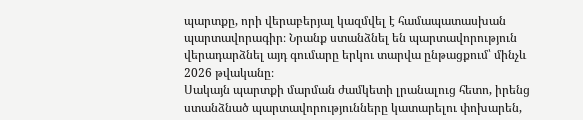պարտքը, որի վերաբերյալ կազմվել է համապատասխան պարտավորագիր։ Նրանք ստանձնել են պարտավորություն վերադարձնել այդ գումարը երկու տարվա ընթացքում՝ մինչև 2026 թվականը։
Սակայն պարտքի մարման ժամկետի լրանալուց հետո, իրենց ստանձնած պարտավորությունները կատարելու փոխարեն,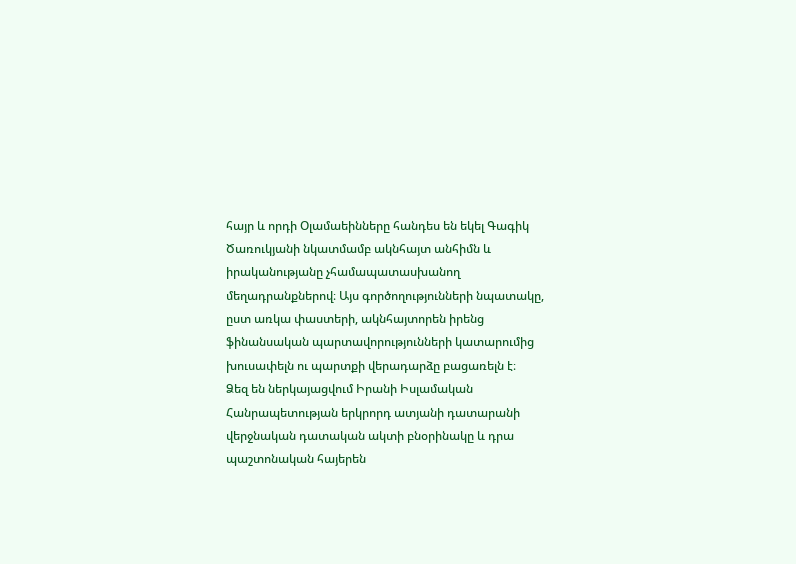հայր և որդի Օլամաեինները հանդես են եկել Գագիկ Ծառուկյանի նկատմամբ ակնհայտ անհիմն և իրականությանը չհամապատասխանող մեղադրանքներով։ Այս գործողությունների նպատակը, ըստ առկա փաստերի, ակնհայտորեն իրենց ֆինանսական պարտավորությունների կատարումից խուսափելն ու պարտքի վերադարձը բացառելն է։
Ձեզ են ներկայացվում Իրանի Իսլամական Հանրապետության երկրորդ ատյանի դատարանի վերջնական դատական ակտի բնօրինակը և դրա պաշտոնական հայերեն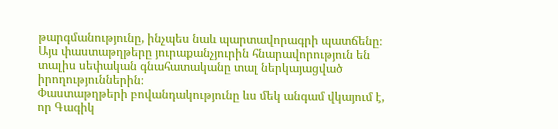թարգմանությունը, ինչպես նաև պարտավորագրի պատճենը։ Այս փաստաթղթերը յուրաքանչյուրին հնարավորություն են տալիս սեփական գնահատականը տալ ներկայացված իրողություններին։
Փաստաթղթերի բովանդակությունը ևս մեկ անգամ վկայում է, որ Գագիկ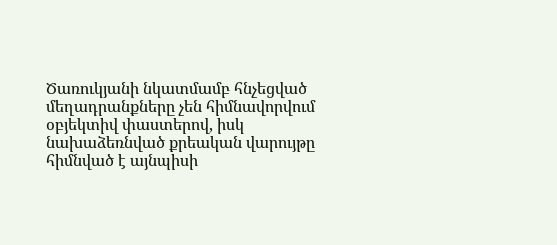Ծառուկյանի նկատմամբ հնչեցված մեղադրանքները չեն հիմնավորվում օբյեկտիվ փաստերով, իսկ նախաձեռնված քրեական վարույթը հիմնված է այնպիսի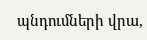պնդումների վրա,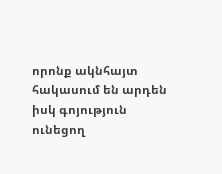որոնք ակնհայտ հակասում են արդեն իսկ գոյություն ունեցող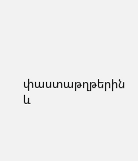փաստաթղթերին և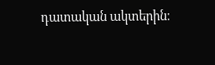դատական ակտերին։